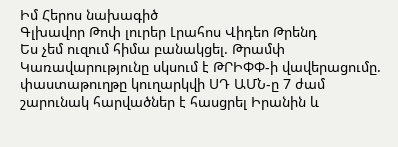Իմ Հերոս նախագիծ
Գլխավոր Թոփ լուրեր Լրահոս Վիդեո Թրենդ
Ես չեմ ուզում հիմա բանակցել. Թրամփ Կառավարությունը սկսում է ԹՐԻՓՓ-ի վավերացումը. փաստաթուղթը կուղարկվի ՍԴ ԱՄՆ-ը 7 ժամ շարունակ հարվածներ է հասցրել Իրանին և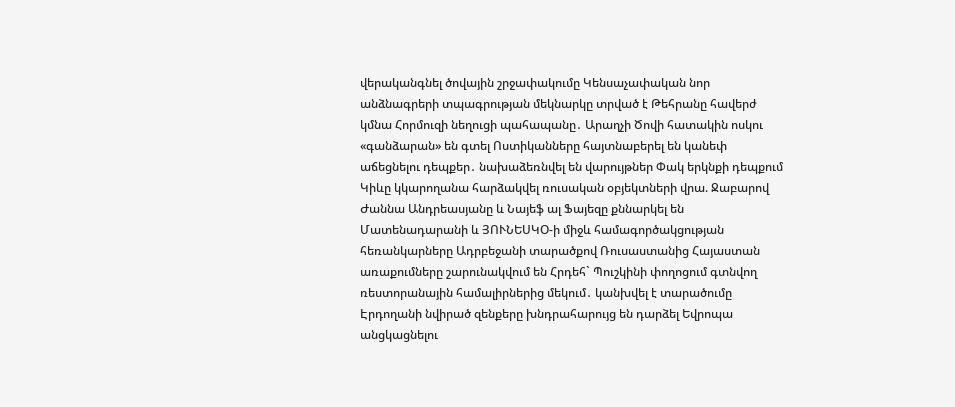վերականգնել ծովային շրջափակումը Կենսաչափական նոր անձնագրերի տպագրության մեկնարկը տրված է Թեհրանը հավերժ կմնա Հորմուզի նեղուցի պահապանը․ Արաղչի Ծովի հատակին ոսկու «գանձարան» են գտել Ոստիկանները հայտնաբերել են կանեփ աճեցնելու դեպքեր․ նախաձեռնվել են վարույթներ Փակ երկնքի դեպքում Կիևը կկարողանա հարձակվել ռուսական օբյեկտների վրա. Ջաբարով Ժաննա Անդրեասյանը և Նայեֆ ալ Ֆայեզը քննարկել են Մատենադարանի և ՅՈՒՆԵՍԿՕ-ի միջև համագործակցության հեռանկարները Ադրբեջանի տարածքով Ռուսաստանից Հայաստան առաքումները շարունակվում են Հրդեհ` Պուշկինի փողոցում գտնվող ռեստորանային համալիրներից մեկում․ կանխվել է տարածումը Էրդողանի նվիրած զենքերը խնդրահարույց են դարձել Եվրոպա անցկացնելու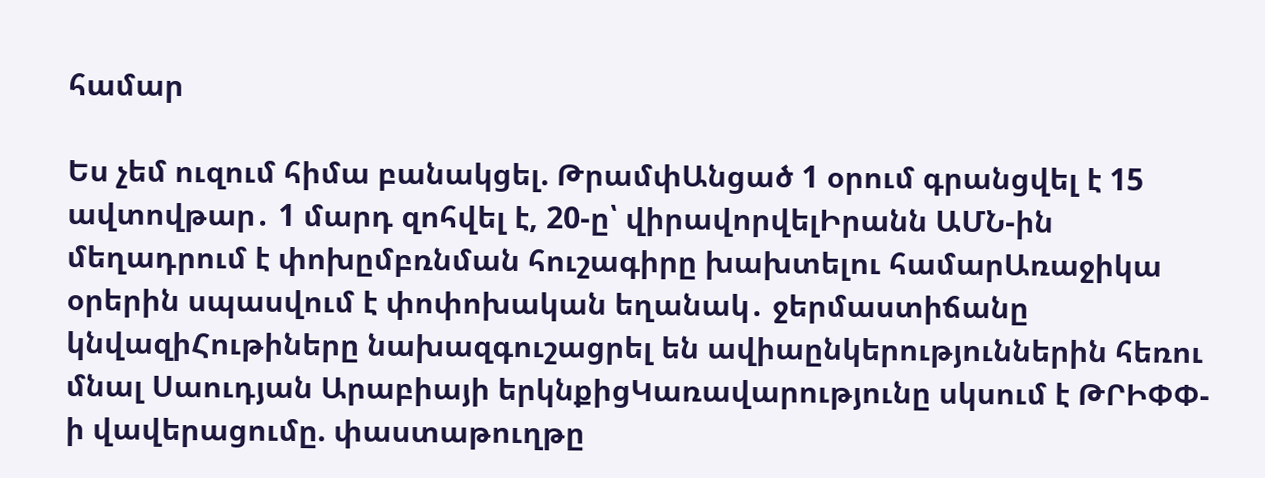համար

Ես չեմ ուզում հիմա բանակցել. ԹրամփԱնցած 1 օրում գրանցվել է 15 ավտովթար․ 1 մարդ զոհվել է, 20-ը՝ վիրավորվելԻրանն ԱՄՆ-ին մեղադրում է փոխըմբռնման հուշագիրը խախտելու համարԱռաջիկա օրերին սպասվում է փոփոխական եղանակ․ ջերմաստիճանը կնվազիՀութիները նախազգուշացրել են ավիաընկերություններին հեռու մնալ Սաուդյան Արաբիայի երկնքիցԿառավարությունը սկսում է ԹՐԻՓՓ-ի վավերացումը. փաստաթուղթը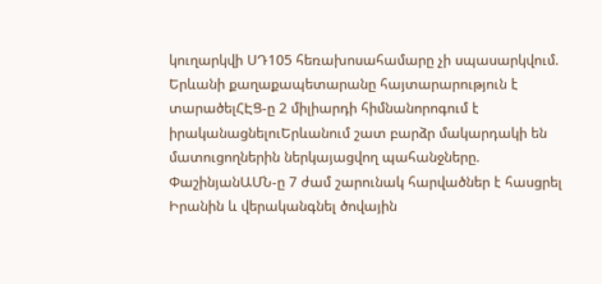կուղարկվի ՍԴ105 հեռախոսահամարը չի սպասարկվում. Երևանի քաղաքապետարանը հայտարարություն է տարածելՀԷՑ-ը 2 միլիարդի հիմնանորոգում է իրականացնելուԵրևանում շատ բարձր մակարդակի են մատուցողներին ներկայացվող պահանջները. ՓաշինյանԱՄՆ-ը 7 ժամ շարունակ հարվածներ է հասցրել Իրանին և վերականգնել ծովային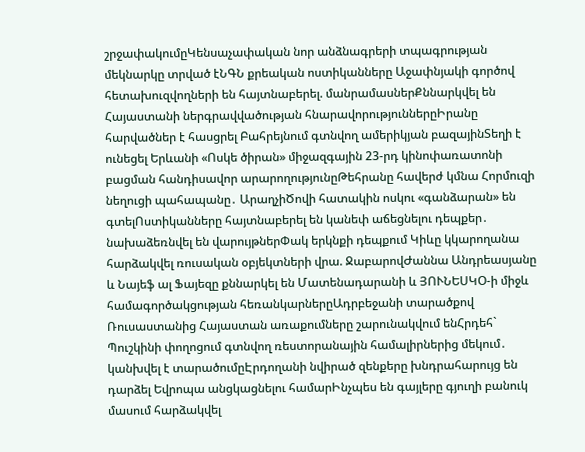շրջափակումըԿենսաչափական նոր անձնագրերի տպագրության մեկնարկը տրված էՆԳՆ քրեական ոստիկանները Աջափնյակի գործով հետախուզվողների են հայտնաբերել. մանրամասներՔննարկվել են Հայաստանի ներգրավվածության հնարավորություններըԻրանը հարվածներ է հասցրել Բահրեյնում գտնվող ամերիկյան բազայինՏեղի է ունեցել Երևանի «Ոսկե ծիրան» միջազգային 23-րդ կինոփառատոնի բացման հանդիսավոր արարողությունըԹեհրանը հավերժ կմնա Հորմուզի նեղուցի պահապանը․ ԱրաղչիԾովի հատակին ոսկու «գանձարան» են գտելՈստիկանները հայտնաբերել են կանեփ աճեցնելու դեպքեր․ նախաձեռնվել են վարույթներՓակ երկնքի դեպքում Կիևը կկարողանա հարձակվել ռուսական օբյեկտների վրա. ՋաբարովԺաննա Անդրեասյանը և Նայեֆ ալ Ֆայեզը քննարկել են Մատենադարանի և ՅՈՒՆԵՍԿՕ-ի միջև համագործակցության հեռանկարներըԱդրբեջանի տարածքով Ռուսաստանից Հայաստան առաքումները շարունակվում ենՀրդեհ` Պուշկինի փողոցում գտնվող ռեստորանային համալիրներից մեկում․ կանխվել է տարածումըԷրդողանի նվիրած զենքերը խնդրահարույց են դարձել Եվրոպա անցկացնելու համարԻնչպես են գայլերը գյուղի բանուկ մասում հարձակվել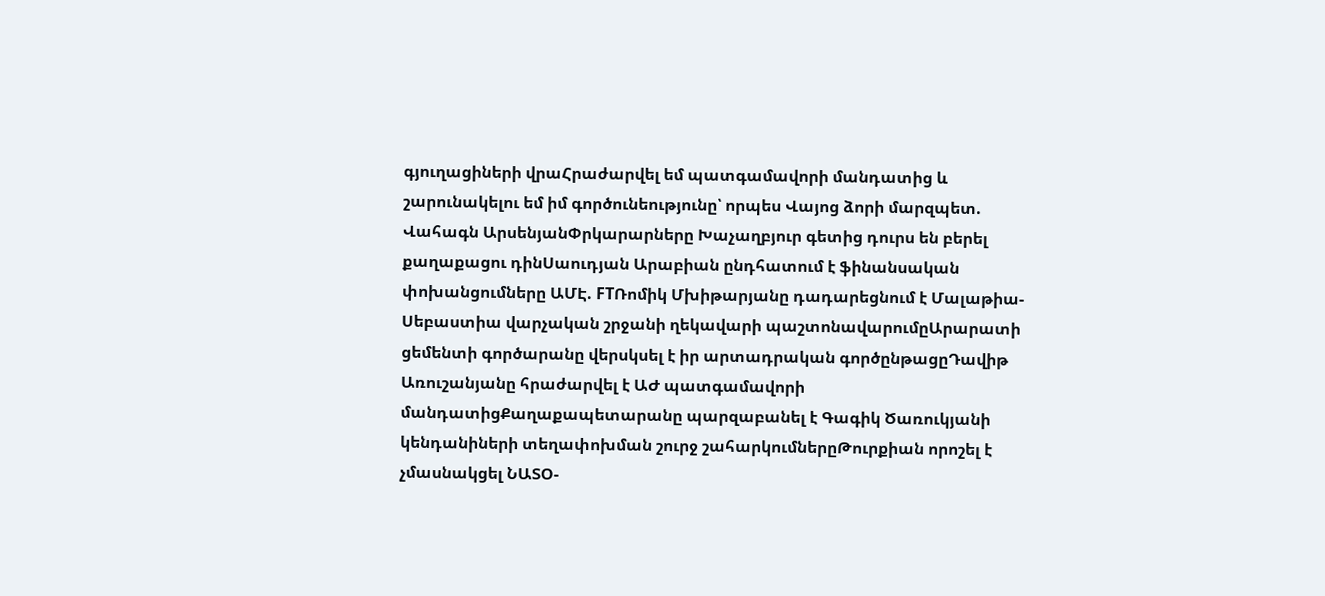գյուղացիների վրաՀրաժարվել եմ պատգամավորի մանդատից և շարունակելու եմ իմ գործունեությունը՝ որպես Վայոց ձորի մարզպետ. Վահագն ԱրսենյանՓրկարարները Խաչաղբյուր գետից դուրս են բերել քաղաքացու դինՍաուդյան Արաբիան ընդհատում է ֆինանսական փոխանցումները ԱՄԷ. FTՌոմիկ Մխիթարյանը դադարեցնում է Մալաթիա-Սեբաստիա վարչական շրջանի ղեկավարի պաշտոնավարումըԱրարատի ցեմենտի գործարանը վերսկսել է իր արտադրական գործընթացըԴավիթ Առուշանյանը հրաժարվել է ԱԺ պատգամավորի մանդատիցՔաղաքապետարանը պարզաբանել է Գագիկ Ծառուկյանի կենդանիների տեղափոխման շուրջ շահարկումներըԹուրքիան որոշել է չմասնակցել ՆԱՏՕ-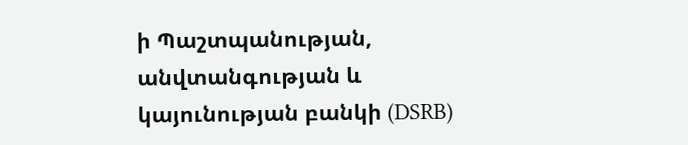ի Պաշտպանության, անվտանգության և կայունության բանկի (DSRB)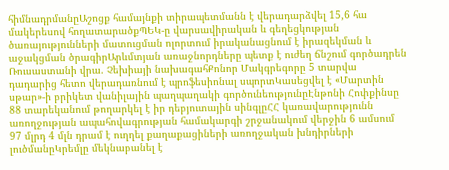հիմնադրմանըԱշոցք համայնքի տիրապետմանն է վերադարձվել 15,6 հա մակերեսով հողատարածքՊԵԿ-ը վարսավիրական և գեղեցկության ծառայությունների մատուցման ոլորտում իրականացնում է իրազեկման և աջակցման ծրագիրԱրևմտյան առաջնորդները պետք է ուժեղ ճնշում գործադրեն Ռուսաստանի վրա. Չեխիայի նախագահՔոնոր Մակգրեգորը 5 տարվա դադարից հետո վերադառնում է պրոֆեսիոնալ սպորտԿասեցվել է «Մարտին սթար»-ի բրիկետ վանիլային պաղպաղակի գործունեությունըԷնթոնի Հոփքինսը 88 տարեկանում թողարկել է իր դեբյուտային սինգլըՀՀ կառավարությունն առողջության ապահովագրության համակարգի շրջանակում վերջին 6 ամսում 97 մլրդ 4 մլն դրամ է ուղղել քաղաքացիների առողջական խնդիրների լուծմանըԿրեմլը մեկնաբանել է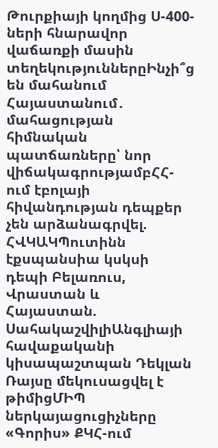Թուրքիայի կողմից Ս-400-ների հնարավոր վաճառքի մասին տեղեկություններըԻնչի՞ց են մահանում Հայաստանում․ մահացության հիմնական պատճառները՝ նոր վիճակագրությամբՀՀ-ում էբոլայի հիվանդության դեպքեր չեն արձանագրվել. ՀՎԿԱԿՊուտինն էքսպանսիա կսկսի դեպի Բելառուս, Վրաստան և Հայաստան. ՍահակաշվիլիԱնգլիայի հավաքականի կիսապաշտպան Դեկլան Ռայսը մեկուսացվել է թիմիցՄԻՊ ներկայացուցիչները «Գորիս» ՔԿՀ-ում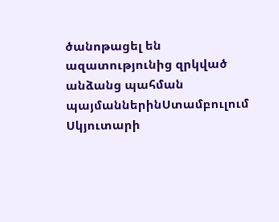ծանոթացել են ազատությունից զրկված անձանց պահման պայմաններինՍտամբուլում Սկյուտարի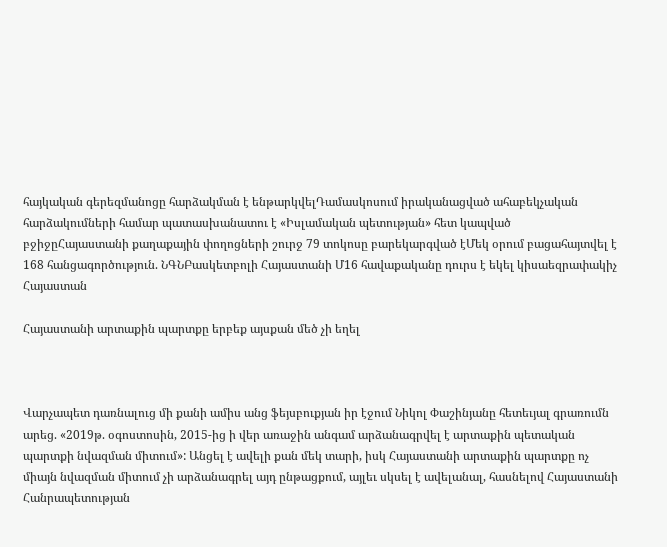հայկական գերեզմանոցը հարձակման է ենթարկվելԴամասկոսում իրականացված ահաբեկչական հարձակումների համար պատասխանատու է «Իսլամական պետության» հետ կապված բջիջըՀայաստանի քաղաքային փողոցների շուրջ 79 տոկոսը բարեկարգված էՄեկ օրում բացահայտվել է 168 հանցագործություն. ՆԳՆԲասկետբոլի Հայաստանի Մ16 հավաքականը դուրս է եկել կիսաեզրափակիչ
Հայաստան

Հայաստանի արտաքին պարտքը երբեք այսքան մեծ չի եղել



Վարչապետ դառնալուց մի քանի ամիս անց ֆեյսբուքյան իր էջում Նիկոլ Փաշինյանը հետեւյալ գրառումն արեց. «2019թ. օգոստոսին, 2015-ից ի վեր առաջին անգամ արձանագրվել է արտաքին պետական պարտքի նվազման միտում»: Անցել է ավելի քան մեկ տարի, իսկ Հայաստանի արտաքին պարտքը ոչ միայն նվազման միտում չի արձանագրել այդ ընթացքում, այլեւ սկսել է ավելանալ, հասնելով Հայաստանի Հանրապետության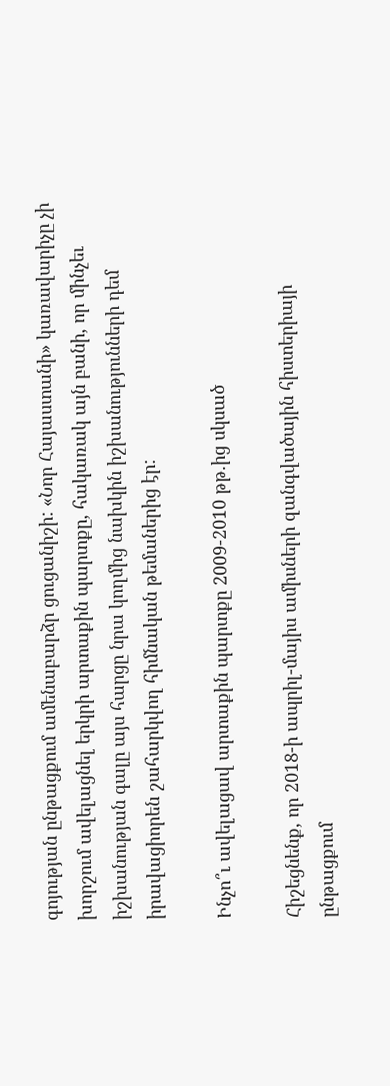գոյության ընթացքում ամենաբարձր ցուցանիշի: «Նոր Հայաստանի» կառավարիչը չի խորշում ավելացնել երկրի արտաքին պարտքը, հակառակ այն բանի, որ մինչեւ իշխանության գալը այս հարցը նրա կողմից նախկին իշխանությունների դեմ իրավացիորեն շահարկվող հիմնական թեմաներից էր:

Ինչո՞ւ ավելացավ արտաքին պարտքը 2009-2010 թթ.ից սկսած

Հիշեցնենք, որ 2018-ի ապրիլ-մայիս ամիսների զանգվածային հիստերիայի ընթացքում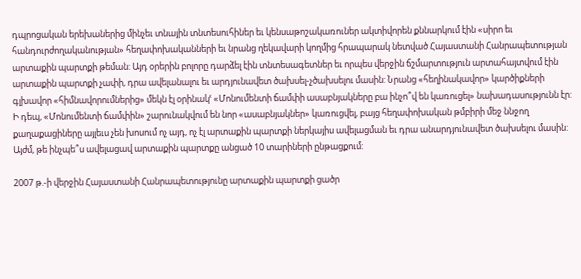դպրոցական երեխաներից մինչեւ տնային տնտեսուհիներ եւ կենսաթոշակառուներ ակտիվորեն քննարկում էին «սիրո եւ հանդուրժողականության» հեղափոխականների եւ նրանց ղեկավարի կողմից հրապարակ նետված Հայաստանի Հանրապետության արտաքին պարտքի թեման: Այդ օրերին բոլորը դարձել էին տնտեսագետներ եւ որպես վերջին ճշմարտություն արտահայտվում էին արտաքին պարտքի չափի, դրա ավելանալու եւ արդյունավետ ծախսել-չծախսելու մասին: Նրանց «հեղինակավոր» կարծիքների գլխավոր «հիմնավորումներից» մեկն էլ օրինակՙ «Մոնումենտի ճամփի ասաբնյակները բա ինչո՞վ են կառուցել» նախադասությունն էր: Ի դեպ, «Մոնումենտի ճամփին» շարունակվում են նոր «ասաբնյակներ» կառուցվել, բայց հեղափոխական թմբիրի մեջ ննջող քաղաքացիները այլեւս չեն խոսում ոչ այդ, ոչ էլ արտաքին պարտքի ներկայիս ավելացման եւ դրա անարդյունավետ ծախսելու մասին: Այժմ, թե ինչպե՞ս ավելացավ արտաքին պարտքը անցած 10 տարիների ընթացքում:

2007 թ.-ի վերջին Հայաստանի Հանրապետությունը արտաքին պարտքի ցածր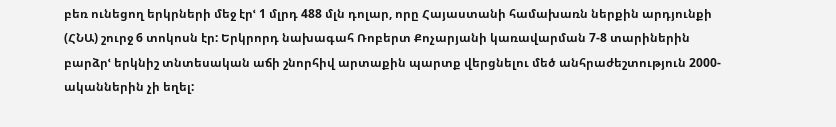բեռ ունեցող երկրների մեջ էրՙ 1 մլրդ 488 մլն դոլար, որը Հայաստանի համախառն ներքին արդյունքի (ՀՆԱ) շուրջ 6 տոկոսն էր: Երկրորդ նախագահ Ռոբերտ Քոչարյանի կառավարման 7-8 տարիներին բարձրՙ երկնիշ տնտեսական աճի շնորհիվ արտաքին պարտք վերցնելու մեծ անհրաժեշտություն 2000-ականներին չի եղել: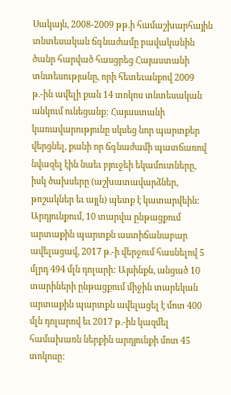Սակայն, 2008-2009 թթ.ի համաշխարհային տնտեսական ճգնաժամը բավականին ծանր հարված հասցրեց Հայաստանի տնտեսությանը, որի հետեւանքով 2009 թ.-ին ավելի քան 14 տոկոս տնտեսական անկում ունեցանք: Հայաստանի կառավարությունը սկսեց նոր պարտքեր վերցնել, քանի որ ճգնաժամի պատճառով նվազել էին նաեւ բյուջեի եկամուտները, իսկ ծախսերը (աշխատավարձներ, թոշակներ եւ այլն) պետք է կատարվեին: Արդյունքում, 10 տարվա ընթացքում արտաքին պարտքն աստիճանաբար ավելացավ, 2017 թ.-ի վերջում հասնելով 5 մլրդ 494 մլն դոլարի: Այսինքն, անցած 10 տարիների ընթացքում միջին տարեկան արտաքին պարտքն ավելացել է մոտ 400 մլն դոլարով եւ 2017 թ.-ին կազմել համախառն ներքին արդյունքի մոտ 45 տոկոսը: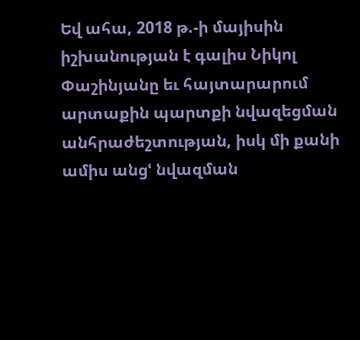Եվ ահա, 2018 թ.-ի մայիսին իշխանության է գալիս Նիկոլ Փաշինյանը եւ հայտարարում արտաքին պարտքի նվազեցման անհրաժեշտության, իսկ մի քանի ամիս անցՙ նվազման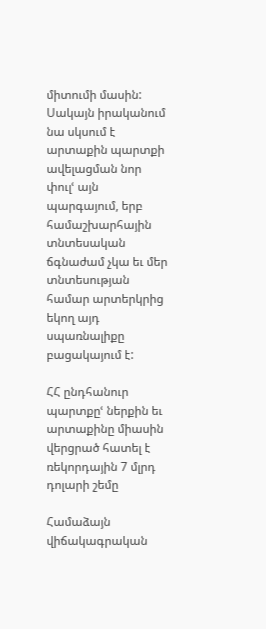միտումի մասին: Սակայն իրականում նա սկսում է արտաքին պարտքի ավելացման նոր փուլՙ այն պարգայում, երբ համաշխարհային տնտեսական ճգնաժամ չկա եւ մեր տնտեսության համար արտերկրից եկող այդ սպառնալիքը բացակայում է:

ՀՀ ընդհանուր պարտքըՙ ներքին եւ արտաքինը միասին վերցրած հատել է ռեկորդային 7 մլրդ դոլարի շեմը

Համաձայն վիճակագրական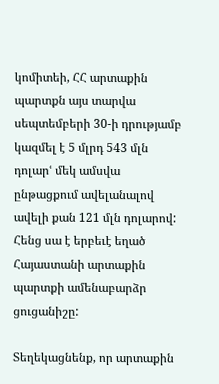կոմիտեի, ՀՀ արտաքին պարտքն այս տարվա սեպտեմբերի 30-ի դրությամբ կազմել է 5 մլրդ 543 մլն դոլարՙ մեկ ամսվա ընթացքում ավելանալով ավելի քան 121 մլն դոլարով: Հենց սա է երբեւէ եղած Հայաստանի արտաքին պարտքի ամենաբարձր ցուցանիշը:

Տեղեկացնենք, որ արտաքին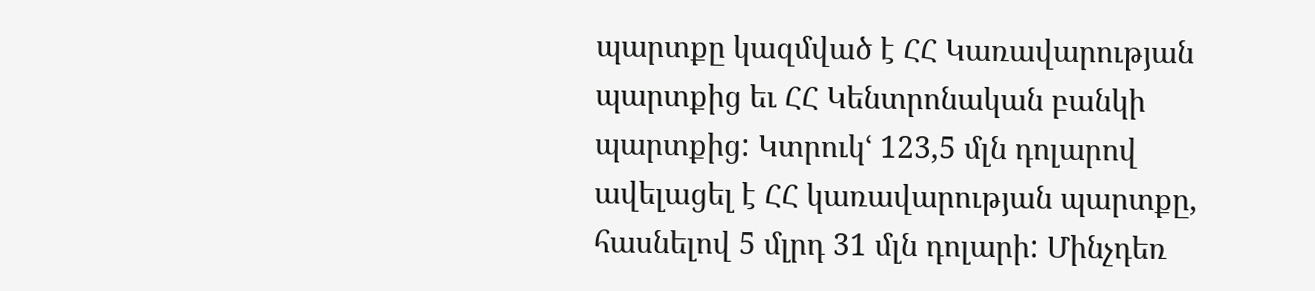պարտքը կազմված է ՀՀ Կառավարության պարտքից եւ ՀՀ Կենտրոնական բանկի պարտքից: Կտրուկՙ 123,5 մլն դոլարով ավելացել է ՀՀ կառավարության պարտքը, հասնելով 5 մլրդ 31 մլն դոլարի: Մինչդեռ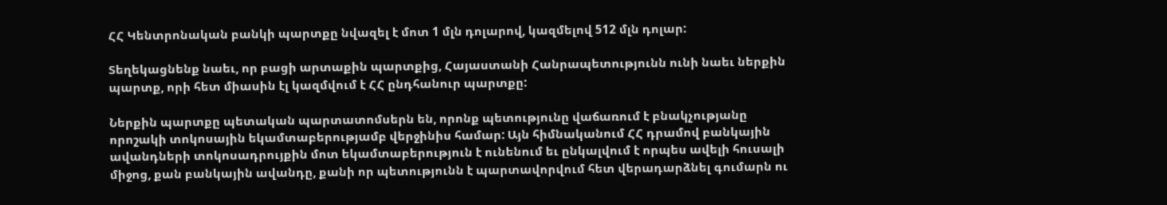ՀՀ Կենտրոնական բանկի պարտքը նվազել է մոտ 1 մլն դոլարով, կազմելով 512 մլն դոլար:

Տեղեկացնենք նաեւ, որ բացի արտաքին պարտքից, Հայաստանի Հանրապետությունն ունի նաեւ ներքին պարտք, որի հետ միասին էլ կազմվում է ՀՀ ընդհանուր պարտքը:

Ներքին պարտքը պետական պարտատոմսերն են, որոնք պետությունը վաճառում է բնակչությանը որոշակի տոկոսային եկամտաբերությամբ վերջինիս համար: Այն հիմնականում ՀՀ դրամով բանկային ավանդների տոկոսադրույքին մոտ եկամտաբերություն է ունենում եւ ընկալվում է որպես ավելի հուսալի միջոց, քան բանկային ավանդը, քանի որ պետությունն է պարտավորվում հետ վերադարձնել գումարն ու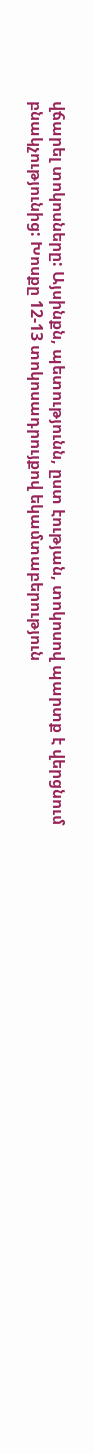վճարել տոկոսները: Այսինքն, պետությունն, ըստ էության, տոկոսով պարտք է վերցնում բնակչությունից: Խոսքը 12-13 տոկոսադրույքով եկամտաբերություն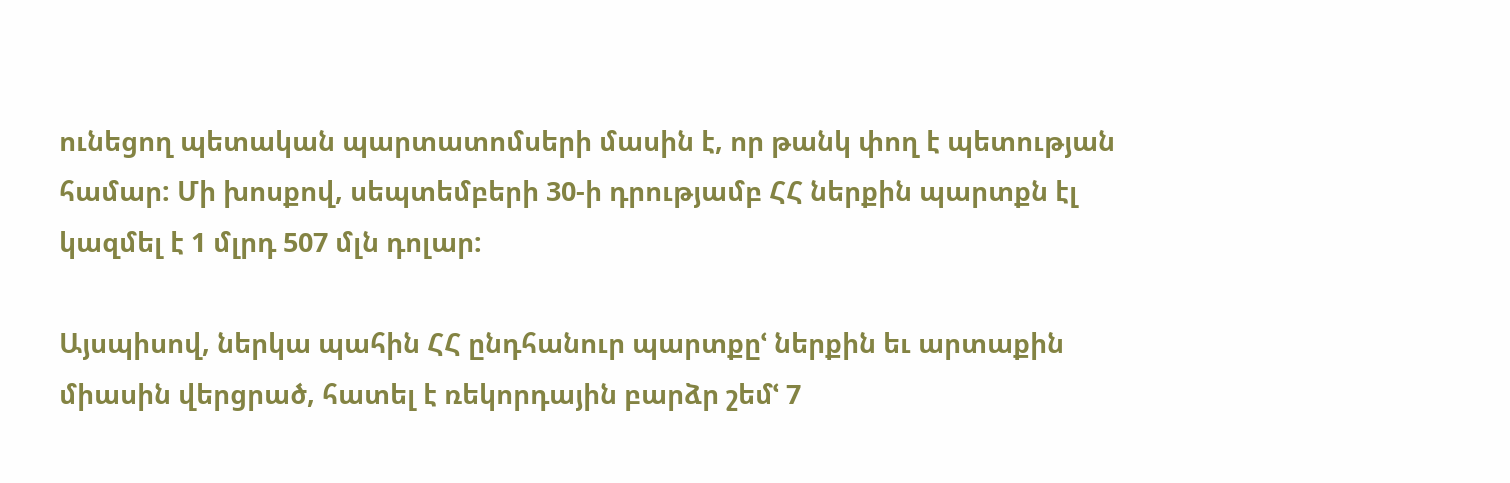ունեցող պետական պարտատոմսերի մասին է, որ թանկ փող է պետության համար: Մի խոսքով, սեպտեմբերի 30-ի դրությամբ ՀՀ ներքին պարտքն էլ կազմել է 1 մլրդ 507 մլն դոլար:

Այսպիսով, ներկա պահին ՀՀ ընդհանուր պարտքըՙ ներքին եւ արտաքին միասին վերցրած, հատել է ռեկորդային բարձր շեմՙ 7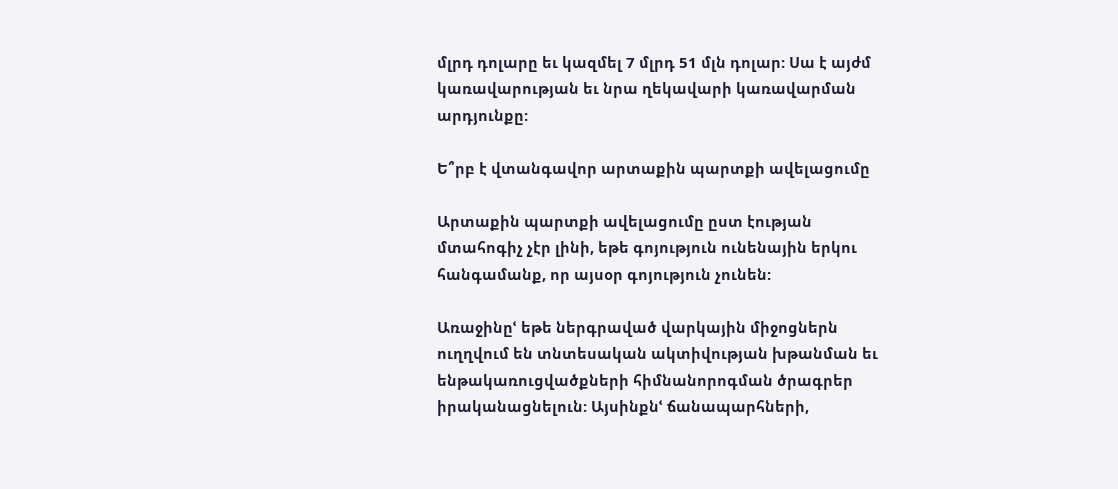մլրդ դոլարը եւ կազմել 7 մլրդ 51 մլն դոլար: Սա է այժմ կառավարության եւ նրա ղեկավարի կառավարման արդյունքը:

Ե՞րբ է վտանգավոր արտաքին պարտքի ավելացումը

Արտաքին պարտքի ավելացումը ըստ էության մտահոգիչ չէր լինի, եթե գոյություն ունենային երկու հանգամանք, որ այսօր գոյություն չունեն:

Առաջինըՙ եթե ներգրաված վարկային միջոցներն ուղղվում են տնտեսական ակտիվության խթանման եւ ենթակառուցվածքների հիմնանորոգման ծրագրեր իրականացնելուն: Այսինքնՙ ճանապարհների,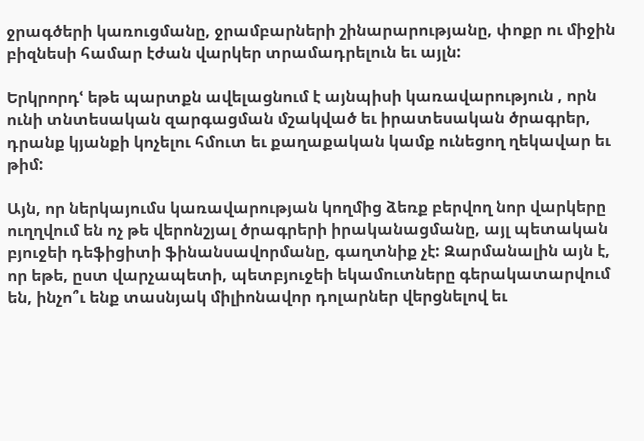ջրագծերի կառուցմանը, ջրամբարների շինարարությանը, փոքր ու միջին բիզնեսի համար էժան վարկեր տրամադրելուն եւ այլն:

Երկրորդՙ եթե պարտքն ավելացնում է այնպիսի կառավարություն , որն ունի տնտեսական զարգացման մշակված եւ իրատեսական ծրագրեր, դրանք կյանքի կոչելու հմուտ եւ քաղաքական կամք ունեցող ղեկավար եւ թիմ:

Այն, որ ներկայումս կառավարության կողմից ձեռք բերվող նոր վարկերը ուղղվում են ոչ թե վերոնշյալ ծրագրերի իրականացմանը, այլ պետական բյուջեի դեֆիցիտի ֆինանսավորմանը, գաղտնիք չէ: Զարմանալին այն է, որ եթե, ըստ վարչապետի, պետբյուջեի եկամուտները գերակատարվում են, ինչո՞ւ ենք տասնյակ միլիոնավոր դոլարներ վերցնելով եւ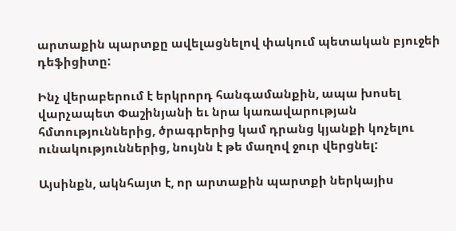արտաքին պարտքը ավելացնելով փակում պետական բյուջեի դեֆիցիտը:

Ինչ վերաբերում է երկրորդ հանգամանքին, ապա խոսել վարչապետ Փաշինյանի եւ նրա կառավարության հմտություններից, ծրագրերից կամ դրանց կյանքի կոչելու ունակություններից, նույնն է թե մաղով ջուր վերցնել:

Այսինքն, ակնհայտ է, որ արտաքին պարտքի ներկայիս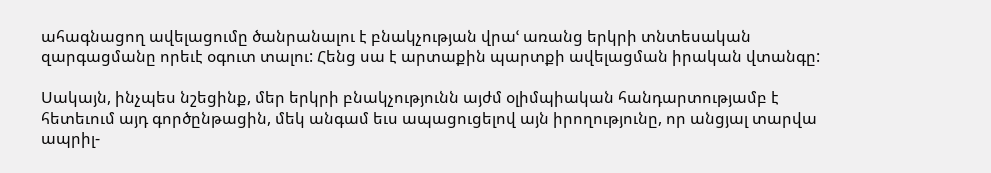ահագնացող ավելացումը ծանրանալու է բնակչության վրաՙ առանց երկրի տնտեսական զարգացմանը որեւէ օգուտ տալու: Հենց սա է արտաքին պարտքի ավելացման իրական վտանգը:

Սակայն, ինչպես նշեցինք, մեր երկրի բնակչությունն այժմ օլիմպիական հանդարտությամբ է հետեւում այդ գործընթացին, մեկ անգամ եւս ապացուցելով այն իրողությունը, որ անցյալ տարվա ապրիլ-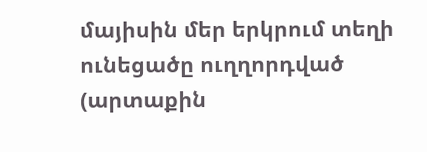մայիսին մեր երկրում տեղի ունեցածը ուղղորդված (արտաքին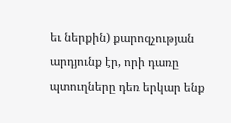եւ ներքին) քարոզչության արդյունք էր, որի դառը պտուղները դեռ երկար ենք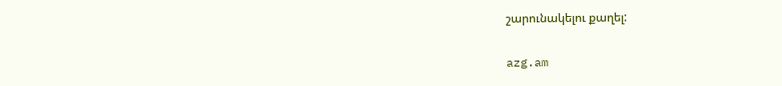շարունակելու քաղել:

azg.am